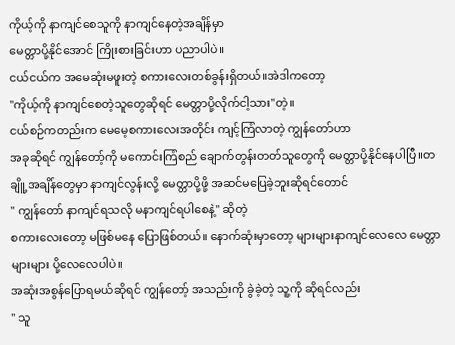ကိုယ့်ကို နာကျင်စေသူကို နာကျင်နေတဲ့အချိန်မှာ
မေတ္တာပို့နိုင်အောင် ကြိုးစားခြင်းဟာ ပညာပါပဲ။
ငယ်ငယ်က အမေဆုံးမဖူးတဲ့ စကားလေးတစ်ခွန်းရှိတယ်။အဲဒါကတော့
"ကိုယ့်ကို နာကျင်စေတဲ့သူတွေဆိုရင် မေတ္တာပို့လိုက်ငါ့သား"တဲ့။
ငယ်စဉ်ကတည်းက မေမေ့စကားလေးအတိုင်း ကျင့်ကြံလာတဲ့ ကျွန်တော်ဟာ
အခုဆိုရင် ကျွန်တော့်ကို မကောင်းကြံစည် ချောက်တွန်းတတ်သူတွေကို မေတ္တာပို့နိုင်နေပါပြီ။တချိူ့အချိန်တွေမှာ နာကျင်လွန်းလို့ မေတ္တာပို့ဖို့ အဆင်မပြေခဲ့ဘူးဆိုရင်တောင်
" ကျွန်တော် နာကျင်ရသလို မနာကျင်ရပါစေနဲ့" ဆိုတဲ့
စကားလေးတော့ မဖြစ်မနေ ပြောဖြစ်တယ်။ နောက်ဆုံးမှာတော့ များများနာကျင်လေလေ မေတ္တာများများ ပို့လေလေပါပဲ။
အဆုံးအစွန်ပြောရမယ်ဆိုရင် ကျွန်တော့် အသည်းကို ခွဲခဲ့တဲ့ သူ့ကို ဆိုရင်လည်း
" သူ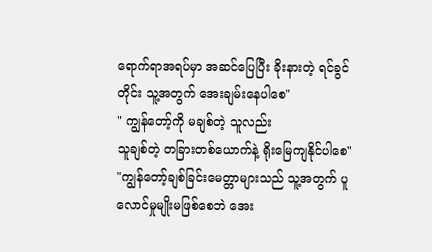ရောက်ရာအရပ်မှာ အဆင်ပြေပြီး ခိုးနားတဲ့ ရင်ခွင်တိုင်း သူ့အတွက် အေးချမ်းနေပါစေ"
" ကျွန်တော့်ကို မချစ်တဲ့ သူလည်း
သူချစ်တဲ့ တခြားတစ်ယောက်နဲ့ ရိုးမြေကျနိုင်ပါစေ"
"ကျွန်တော့်ချစ်ခြင်းမေတ္တာများသည် သူ့အတွက် ပူလောင်မှုမျိုးမဖြစ်စေဘဲ အေး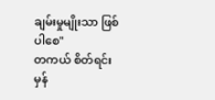ချမ်းမှုမျိုးသာ ဖြစ်ပါစေ"
တကယ် စိတ်ရင်းမှန်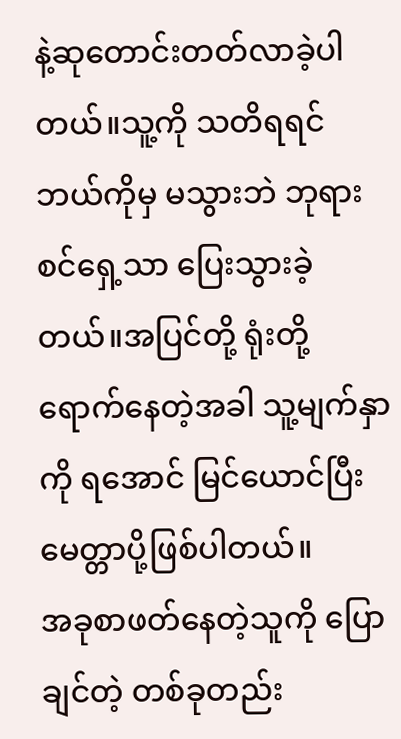နဲ့ဆုတောင်းတတ်လာခဲ့ပါတယ်။သူ့ကို သတိရရင် ဘယ်ကိုမှ မသွားဘဲ ဘုရားစင်ရှေ့သာ ပြေးသွားခဲ့တယ်။အပြင်တို့ ရုံးတို့ ရောက်နေတဲ့အခါ သူ့မျက်နှာကို ရအောင် မြင်ယောင်ပြီး မေတ္တာပို့ဖြစ်ပါတယ်။
အခုစာဖတ်နေတဲ့သူကို ပြောချင်တဲ့ တစ်ခုတည်း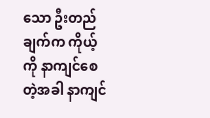သော ဦးတည်ချက်က ကိုယ့်ကို နာကျင်စေတဲ့အခါ နာကျင်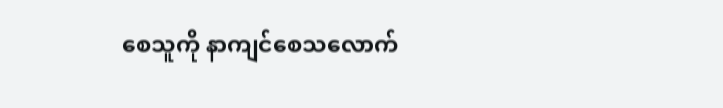စေသူကို နာကျင်စေသလောက်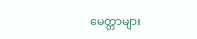မေတ္တာများ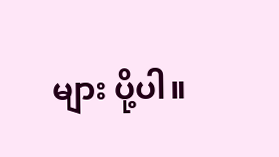များ ပို့ပါ။